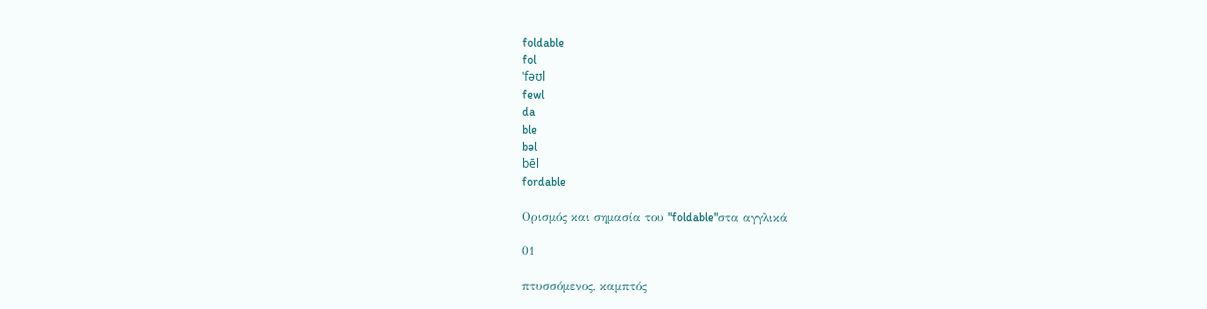foldable
fol
ˈfəʊl
fewl
da
ble
bəl
bēl
fordable

Ορισμός και σημασία του "foldable"στα αγγλικά

01

πτυσσόμενος, καμπτός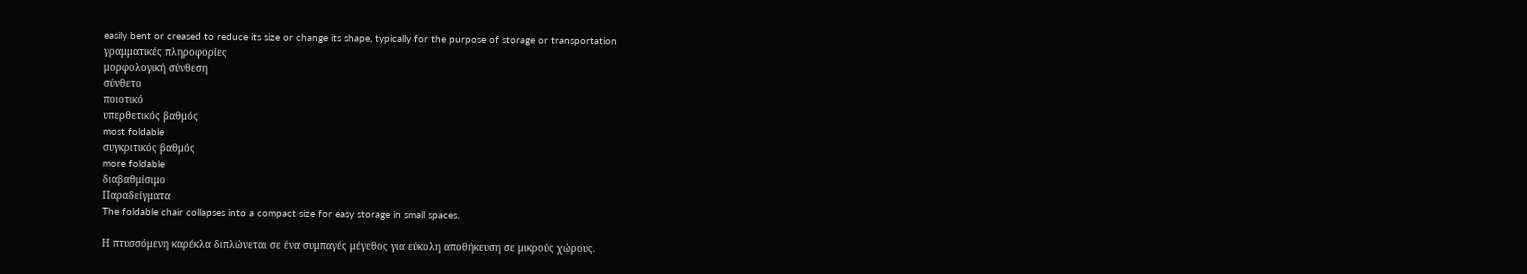easily bent or creased to reduce its size or change its shape, typically for the purpose of storage or transportation
γραμματικές πληροφορίες
μορφολογική σύνθεση
σύνθετο
ποιοτικό
υπερθετικός βαθμός
most foldable
συγκριτικός βαθμός
more foldable
διαβαθμίσιμο
Παραδείγματα
The foldable chair collapses into a compact size for easy storage in small spaces.

Η πτυσσόμενη καρέκλα διπλώνεται σε ένα συμπαγές μέγεθος για εύκολη αποθήκευση σε μικρούς χώρους.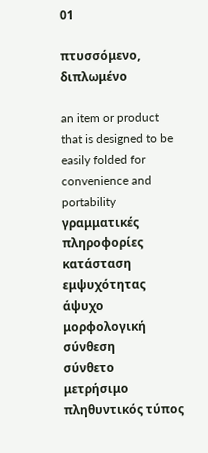01

πτυσσόμενο, διπλωμένο

an item or product that is designed to be easily folded for convenience and portability
γραμματικές πληροφορίες
κατάσταση εμψυχότητας
άψυχο
μορφολογική σύνθεση
σύνθετο
μετρήσιμο
πληθυντικός τύπος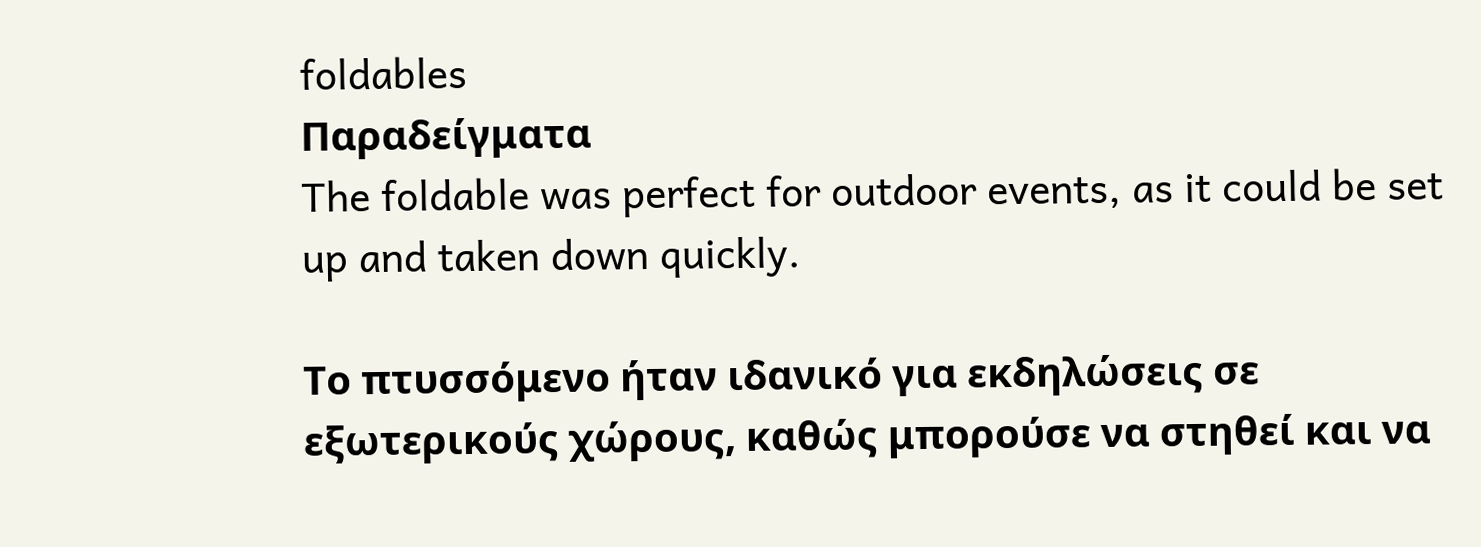foldables
Παραδείγματα
The foldable was perfect for outdoor events, as it could be set up and taken down quickly.

Το πτυσσόμενο ήταν ιδανικό για εκδηλώσεις σε εξωτερικούς χώρους, καθώς μπορούσε να στηθεί και να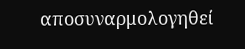αποσυναρμολογηθεί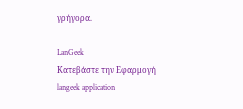γρήγορα.

LanGeek
Κατεβάστε την Εφαρμογή
langeek application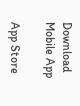Download Mobile App

App Store